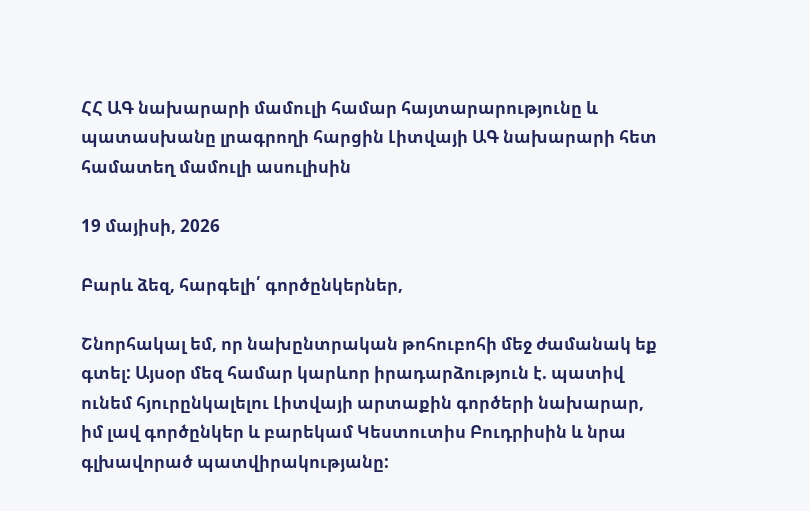ՀՀ ԱԳ նախարարի մամուլի համար հայտարարությունը և պատասխանը լրագրողի հարցին Լիտվայի ԱԳ նախարարի հետ համատեղ մամուլի ասուլիսին

19 մայիսի, 2026

Բարև ձեզ, հարգելի՛ գործընկերներ,

Շնորհակալ եմ, որ նախընտրական թոհուբոհի մեջ ժամանակ եք գտել: Այսօր մեզ համար կարևոր իրադարձություն է. պատիվ ունեմ հյուրընկալելու Լիտվայի արտաքին գործերի նախարար, իմ լավ գործընկեր և բարեկամ Կեստուտիս Բուդրիսին և նրա գլխավորած պատվիրակությանը: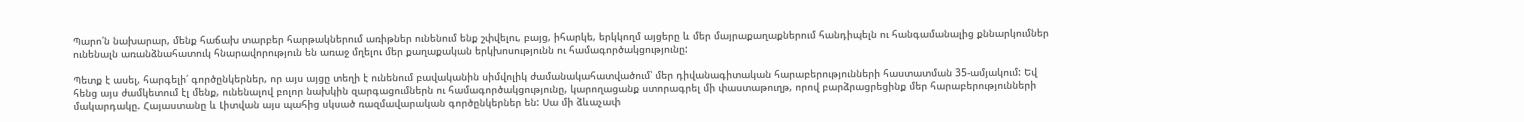Պարո՛ն նախարար, մենք հաճախ տարբեր հարթակներում առիթներ ունենում ենք շփվելու, բայց, իհարկե, երկկողմ այցերը և մեր մայրաքաղաքներում հանդիպելն ու հանգամանալից քննարկումներ ունենալն առանձնահատուկ հնարավորություն են առաջ մղելու մեր քաղաքական երկխոսությունն ու համագործակցությունը:

Պետք է ասել, հարգելի՛ գործընկերներ, որ այս այցը տեղի է ունենում բավականին սիմվոլիկ ժամանակահատվածում՝ մեր դիվանագիտական հարաբերությունների հաստատման 35-ամյակում: Եվ հենց այս ժամկետում էլ մենք, ունենալով բոլոր նախկին զարգացումներն ու համագործակցությունը, կարողացանք ստորագրել մի փաստաթուղթ, որով բարձրացրեցինք մեր հարաբերությունների մակարդակը. Հայաստանը և Լիտվան այս պահից սկսած ռազմավարական գործընկերներ են: Սա մի ձևաչափ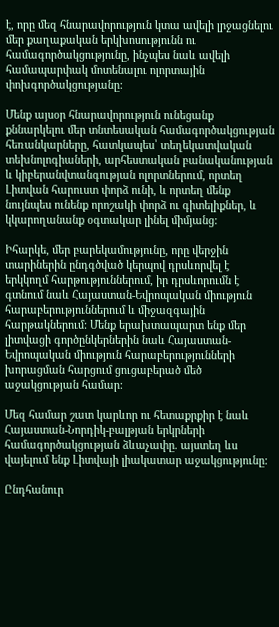է, որը մեզ հնարավորություն կտա ավելի լրջացնելու մեր քաղաքական երկխոսությունն ու համագործակցությունը, ինչպես նաև ավելի համապարփակ մոտենալու ոլորտային փոխգործակցությանը:

Մենք այսօր հնարավորություն ունեցանք քննարկելու մեր տնտեսական համագործակցության հեռանկարները, հատկապես՝ տեղեկատվական տեխնոլոգիաների, արհեստական բանականության և կիբերանվտանգության ոլորտներում, որտեղ Լիտվան հարուստ փորձ ունի, և որտեղ մենք նույնպես ունենք որոշակի փորձ ու գիտելիքներ, և կկարողանանք օգտակար լինել միմյանց:

Իհարկե, մեր բարեկամությունը, որը վերջին տարիներին ընդգծված կերպով դրսևորվել է երկկողմ հարթություններում, իր դրսևորումն է գտնում նաև Հայաստան-Եվրոպական միություն հարաբերություններում և միջազգային հարթակներում: Մենք երախտապարտ ենք մեր լիտվացի գործընկերներին նաև Հայաստան-Եվրոպական միություն հարաբերությունների խորացման հարցում ցուցաբերած մեծ աջակցության համար:

Մեզ համար շատ կարևոր ու հետաքրքիր է նաև Հայաստան-Նորդիկ-բալթյան երկրների համագործակցության ձևաչափը. այստեղ ևս վայելում ենք Լիտվայի լիակատար աջակցությունը:

Ընդհանուր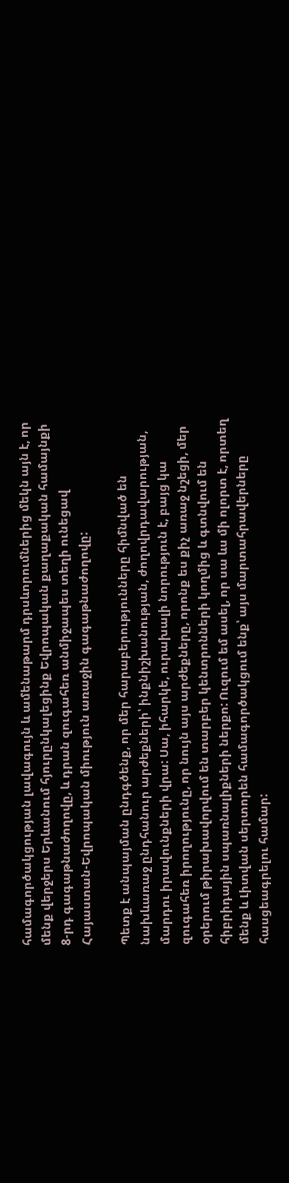համագործակցության լավագույն և ամենաթարմ դրսևորումներից մեկն այն է, որ մենք վերջերս Երևանում հյուրընկալեցինք Եվրոպական քաղաքական համայնքի 8-րդ գագաթնաժողովը, և դրան զուգահեռ անմիջապես տեղի ունեցավ Հայաստան-Եվրոպական միություն առաջին գագաթնաժողովը:

Պետք է անպայման ընդգծենք, որ մեր հարաբերությունները հիմնված են նախևառաջ ընդհանուր արժեքների՝ ինքնիշխանության, ժողովրդավարության, մարդու իրավունքների վրա: Սա, իհարկե, ուրախալի նորություն է, բայց կա զուգահեռ իրողությունը, որ նույն այս արժեքները, որոնք ես քիչ առաջ նշեցի, մեր օրերում թիրախավորվում են տարբեր կենտրոնների կողմից և գտնվում են հիբրիդային սպառնալիքների ներքո: Ուզում եմ ասել, որ սա ևս մի ոլորտ է, որտեղ մենք և Լիտվան սերտորեն համագործակցում ենք՝ այս մարտահրավերները հասցեագրելու համար: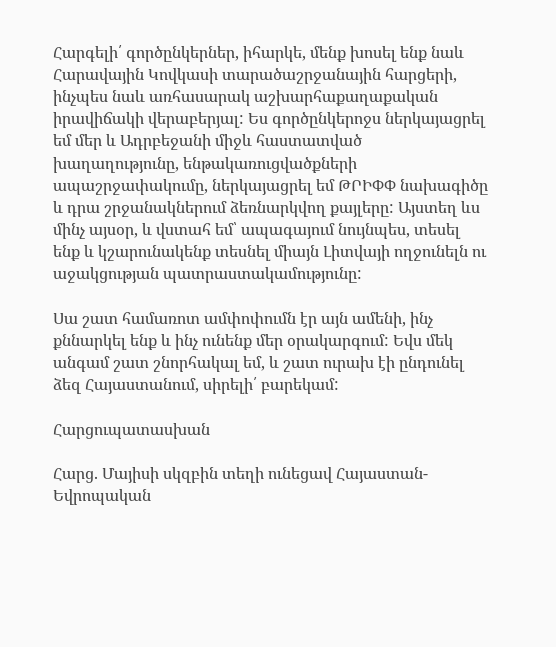Հարգելի՛ գործընկերներ, իհարկե, մենք խոսել ենք նաև Հարավային Կովկասի տարածաշրջանային հարցերի, ինչպես նաև առհասարակ աշխարհաքաղաքական իրավիճակի վերաբերյալ: Ես գործընկերոջս ներկայացրել եմ մեր և Ադրբեջանի միջև հաստատված խաղաղությունը, ենթակառուցվածքների ապաշրջափակումը, ներկայացրել եմ ԹՐԻՓՓ նախագիծը և դրա շրջանակներում ձեռնարկվող քայլերը: Այստեղ ևս մինչ այսօր, և վստահ եմ՝ ապագայում նույնպես, տեսել ենք և կշարունակենք տեսնել միայն Լիտվայի ողջունելն ու աջակցության պատրաստակամությունը:

Սա շատ համառոտ ամփոփումն էր այն ամենի, ինչ քննարկել ենք և ինչ ունենք մեր օրակարգում: Եվս մեկ անգամ շատ շնորհակալ եմ, և շատ ուրախ էի ընդունել ձեզ Հայաստանում, սիրելի՛ բարեկամ:

Հարցուպատասխան

Հարց. Մայիսի սկզբին տեղի ունեցավ Հայաստան-Եվրոպական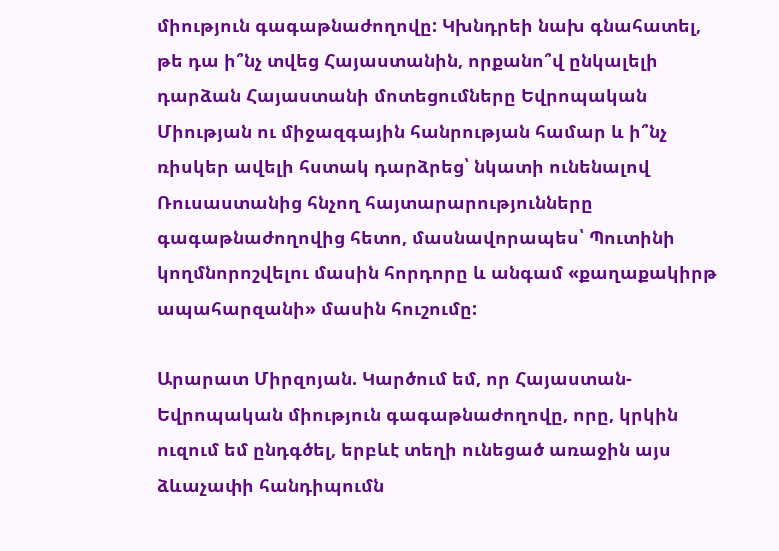միություն գագաթնաժողովը: Կխնդրեի նախ գնահատել, թե դա ի՞նչ տվեց Հայաստանին, որքանո՞վ ընկալելի դարձան Հայաստանի մոտեցումները Եվրոպական Միության ու միջազգային հանրության համար և ի՞նչ ռիսկեր ավելի հստակ դարձրեց՝ նկատի ունենալով Ռուսաստանից հնչող հայտարարությունները գագաթնաժողովից հետո, մասնավորապես՝ Պուտինի կողմնորոշվելու մասին հորդորը և անգամ «քաղաքակիրթ ապահարզանի» մասին հուշումը:

Արարատ Միրզոյան. Կարծում եմ, որ Հայաստան-Եվրոպական միություն գագաթնաժողովը, որը, կրկին ուզում եմ ընդգծել, երբևէ տեղի ունեցած առաջին այս ձևաչափի հանդիպումն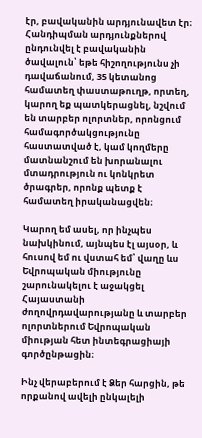էր, բավականին արդյունավետ էր։ Հանդիպման արդյունքներով ընդունվել է բավականին ծավալուն՝ եթե հիշողությունս չի դավաճանում, 35 կետանոց համատեղ փաստաթուղթ, որտեղ, կարող եք պատկերացնել, նշվում են տարբեր ոլորտներ, որոնցում համագործակցությունը հաստատված է, կամ կողմերը մատնանշում են խորանալու մտադրություն ու կոնկրետ ծրագրեր, որոնք պետք է համատեղ իրականացվեն։

Կարող եմ ասել, որ ինչպես նախկինում, այնպես էլ այսօր, և հուսով եմ ու վստահ եմ՝ վաղը ևս Եվրոպական միությունը շարունակելու է աջակցել Հայաստանի ժողովրդավարությանը և տարբեր ոլորտներում Եվրոպական միության հետ ինտեգրացիայի գործընթացին։

Ինչ վերաբերում է Ձեր հարցին, թե որքանով ավելի ընկալելի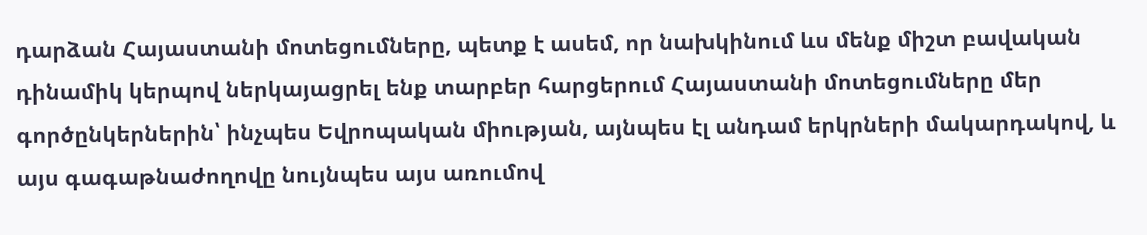դարձան Հայաստանի մոտեցումները, պետք է ասեմ, որ նախկինում ևս մենք միշտ բավական դինամիկ կերպով ներկայացրել ենք տարբեր հարցերում Հայաստանի մոտեցումները մեր գործընկերներին՝ ինչպես Եվրոպական միության, այնպես էլ անդամ երկրների մակարդակով, և այս գագաթնաժողովը նույնպես այս առումով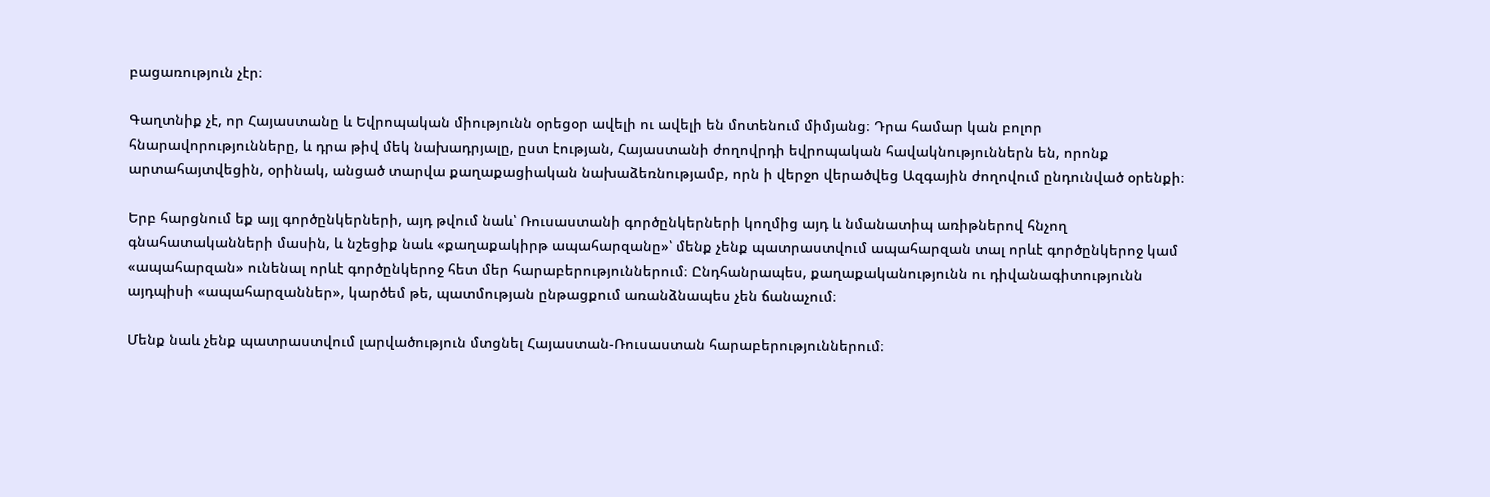բացառություն չէր։

Գաղտնիք չէ, որ Հայաստանը և Եվրոպական միությունն օրեցօր ավելի ու ավելի են մոտենում միմյանց։ Դրա համար կան բոլոր հնարավորությունները, և դրա թիվ մեկ նախադրյալը, ըստ էության, Հայաստանի ժողովրդի եվրոպական հավակնություններն են, որոնք արտահայտվեցին, օրինակ, անցած տարվա քաղաքացիական նախաձեռնությամբ, որն ի վերջո վերածվեց Ազգային ժողովում ընդունված օրենքի։

Երբ հարցնում եք այլ գործընկերների, այդ թվում նաև՝ Ռուսաստանի գործընկերների կողմից այդ և նմանատիպ առիթներով հնչող գնահատականների մասին, և նշեցիք նաև «քաղաքակիրթ ապահարզանը»՝ մենք չենք պատրաստվում ապահարզան տալ որևէ գործընկերոջ կամ «ապահարզան» ունենալ որևէ գործընկերոջ հետ մեր հարաբերություններում։ Ընդհանրապես, քաղաքականությունն ու դիվանագիտությունն այդպիսի «ապահարզաններ», կարծեմ թե, պատմության ընթացքում առանձնապես չեն ճանաչում։

Մենք նաև չենք պատրաստվում լարվածություն մտցնել Հայաստան-Ռուսաստան հարաբերություններում։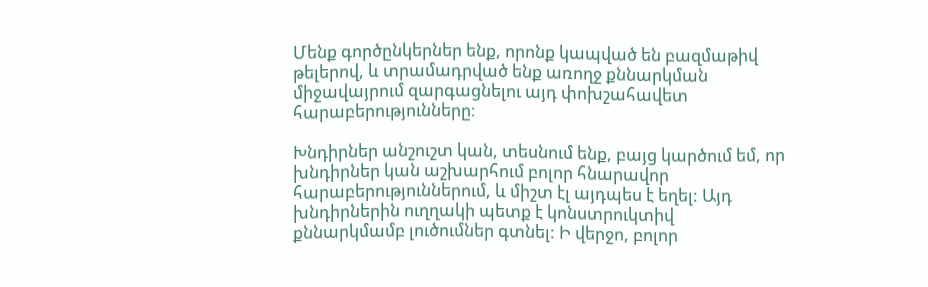Մենք գործընկերներ ենք, որոնք կապված են բազմաթիվ թելերով, և տրամադրված ենք առողջ քննարկման միջավայրում զարգացնելու այդ փոխշահավետ հարաբերությունները։

Խնդիրներ անշուշտ կան, տեսնում ենք, բայց կարծում եմ, որ խնդիրներ կան աշխարհում բոլոր հնարավոր հարաբերություններում, և միշտ էլ այդպես է եղել: Այդ խնդիրներին ուղղակի պետք է կոնստրուկտիվ քննարկմամբ լուծումներ գտնել: Ի վերջո, բոլոր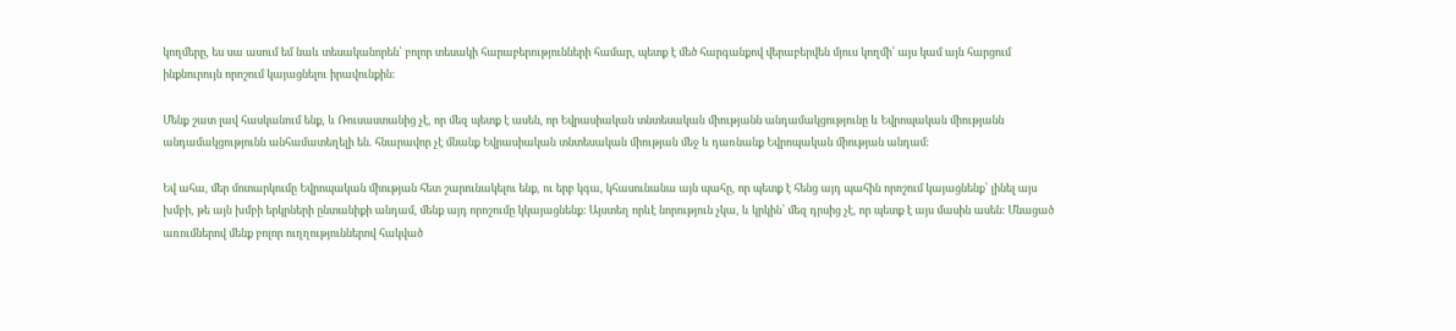կողմերը, ես սա ասում եմ նաև տեսականորեն՝ բոլոր տեսակի հարաբերությունների համար, պետք է մեծ հարգանքով վերաբերվեն մյուս կողմի՝ այս կամ այն հարցում ինքնուրույն որոշում կայացնելու իրավունքին:

Մենք շատ լավ հասկանում ենք, և Ռուսաստանից չէ, որ մեզ պետք է ասեն, որ Եվրասիական տնտեսական միությանն անդամակցությունը և Եվրոպական միությանն անդամակցությունն անհամատեղելի են. հնարավոր չէ մնանք Եվրասիական տնտեսական միության մեջ և դառնանք Եվրոպական միության անդամ:

Եվ ահա, մեր մոտարկումը Եվրոպական միության հետ շարունակելու ենք, ու երբ կգա, կհասունանա այն պահը, որ պետք է հենց այդ պահին որոշում կայացնենք՝ լինել այս խմբի, թե այն խմբի երկրների ընտանիքի անդամ, մենք այդ որոշումը կկայացնենք: Այստեղ որևէ նորություն չկա, և կրկին՝ մեզ դրսից չէ, որ պետք է այս մասին ասեն: Մնացած առումներով մենք բոլոր ուղղություններով հակված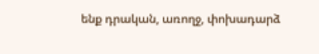ենք դրական, առողջ, փոխադարձ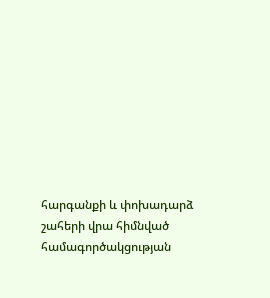հարգանքի և փոխադարձ շահերի վրա հիմնված համագործակցության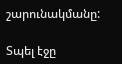շարունակմանը:

Տպել էջը